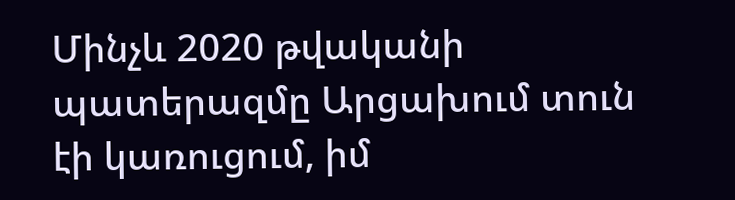Մինչև 2020 թվականի պատերազմը Արցախում տուն էի կառուցում, իմ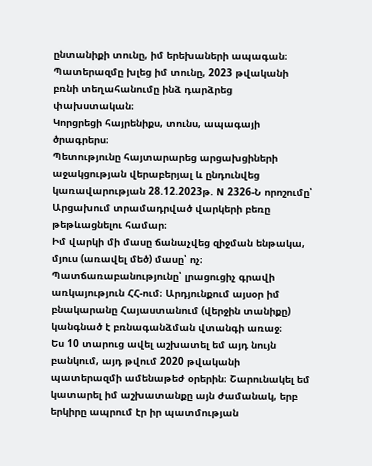ընտանիքի տունը, իմ երեխաների ապագան։
Պատերազմը խլեց իմ տունը, 2023 թվականի բռնի տեղահանումը ինձ դարձրեց փախստական։
Կորցրեցի հայրենիքս, տունս, ապագայի ծրագրերս։
Պետությունը հայտարարեց արցախցիների աջակցության վերաբերյալ և ընդունվեց կառավարության 28.12.2023թ. N 2326-Ն որոշումը՝ Արցախում տրամադրված վարկերի բեռը թեթևացնելու համար։
Իմ վարկի մի մասը ճանաչվեց զիջման ենթակա, մյուս (առավել մեծ) մասը՝ ոչ։ Պատճառաբանությունը՝ լրացուցիչ գրավի առկայություն ՀՀ-ում։ Արդյունքում այսօր իմ բնակարանը Հայաստանում (վերջին տանիքը) կանգնած է բռնագանձման վտանգի առաջ։
Ես 10 տարուց ավել աշխատել եմ այդ նույն բանկում, այդ թվում 2020 թվականի պատերազմի ամենաթեժ օրերին։ Շարունակել եմ կատարել իմ աշխատանքը այն ժամանակ, երբ երկիրը ապրում էր իր պատմության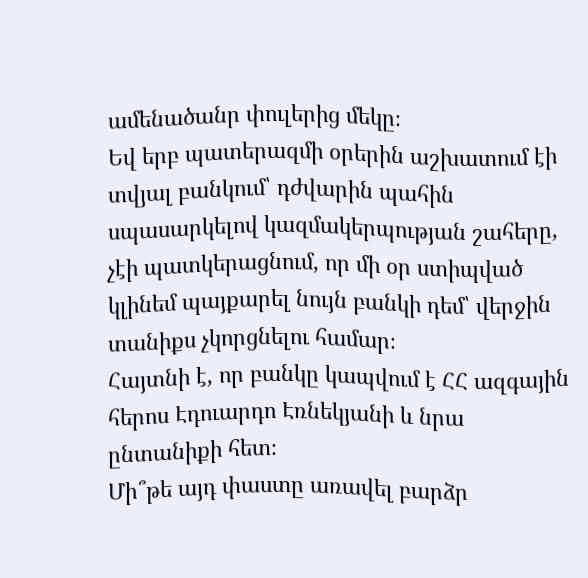ամենածանր փուլերից մեկը։
Եվ երբ պատերազմի օրերին աշխատում էի տվյալ բանկում՝ դժվարին պահին սպասարկելով կազմակերպության շահերը, չէի պատկերացնում, որ մի օր ստիպված կլինեմ պայքարել նույն բանկի դեմ՝ վերջին տանիքս չկորցնելու համար։
Հայտնի է, որ բանկը կապվում է ՀՀ ազգային հերոս Էդուարդո Էռնեկյանի և նրա ընտանիքի հետ։
Մի՞թե այդ փաստը առավել բարձր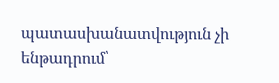պատասխանատվություն չի ենթադրում՝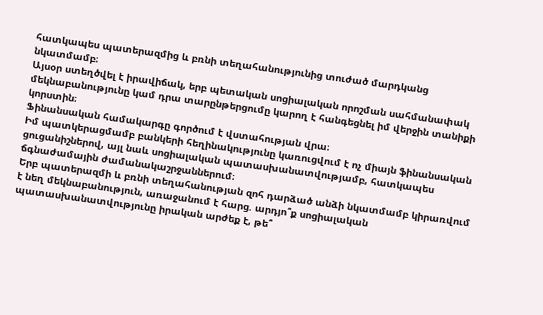հատկապես պատերազմից և բռնի տեղահանությունից տուժած մարդկանց նկատմամբ։
Այսօր ստեղծվել է իրավիճակ, երբ պետական սոցիալական որոշման սահմանափակ մեկնաբանությունը կամ դրա տարընթերցումը կարող է հանգեցնել իմ վերջին տանիքի կորստին։
Ֆինանսական համակարգը գործում է վստահության վրա։
Իմ պատկերացմամբ բանկերի հեղինակությունը կառուցվում է ոչ միայն ֆինանսական ցուցանիշներով, այլ նաև սոցիալական պատասխանատվությամբ, հատկապես ճգնաժամային ժամանակաշրջաններում։
Երբ պատերազմի և բռնի տեղահանության զոհ դարձած անձի նկատմամբ կիրառվում է նեղ մեկնաբանություն, առաջանում է հարց. արդյո՞ք սոցիալական պատասխանատվությունը իրական արժեք է, թե՞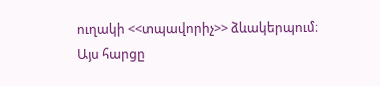ուղակի <<տպավորիչ>> ձևակերպում։
Այս հարցը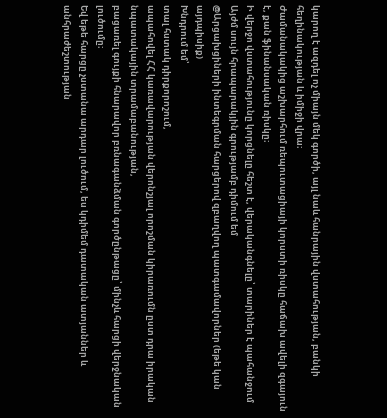կարող է ազդել ոչ միայն մեկ գործի, այլ նաև հանրային վստահության, բանկի հեղինակության և իմիջի վրա։
Ժամանակակից աշխարհում ռեպուտացիայի կորստի ռիսկը հաճախ ավելի զգայուն է, քան ֆինանսական ռիսկը։
Ի վերջո վստահությունը կորցնելը հեշտ է, վերականգնելը՝ տարիներ է պահանջում
Այժմ սույն հրապարակյին գրությամբ դիմում եմ
@Արցախցիների ինտեգրման հարցերով զբաղվող պատգամավորներ (եթե կան այդպիսիք)
Խնդրում եմ՝
տալ հստակ դիրքորոշում,
ապահովել ՀՀ կառավարության վերոնշյալ որոշման կիրառումն ըստ դրա իրական նպատակային տրամաբանության,
բացառել գույքի հնարավոր բռնագանձման գործընթացը՝ մինչև հարցի վերջնական լուծումը։
Եվ եթե հարցը չստանա արդար լուծում, ես կդիմեմ դատական ատյաններ և անհրաժեշտության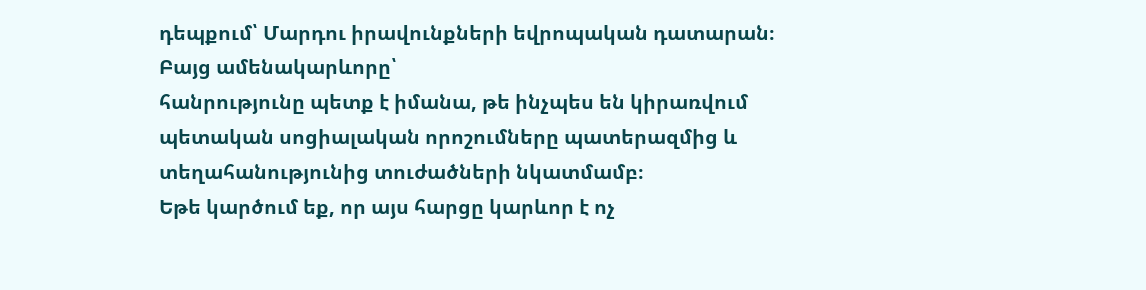դեպքում՝ Մարդու իրավունքների եվրոպական դատարան։
Բայց ամենակարևորը՝
հանրությունը պետք է իմանա, թե ինչպես են կիրառվում պետական սոցիալական որոշումները պատերազմից և տեղահանությունից տուժածների նկատմամբ։
Եթե կարծում եք, որ այս հարցը կարևոր է ոչ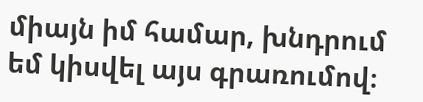միայն իմ համար, խնդրում եմ կիսվել այս գրառումով։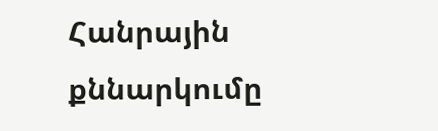Հանրային քննարկումը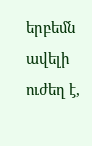երբեմն ավելի ուժեղ է,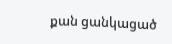քան ցանկացած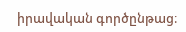իրավական գործընթաց։